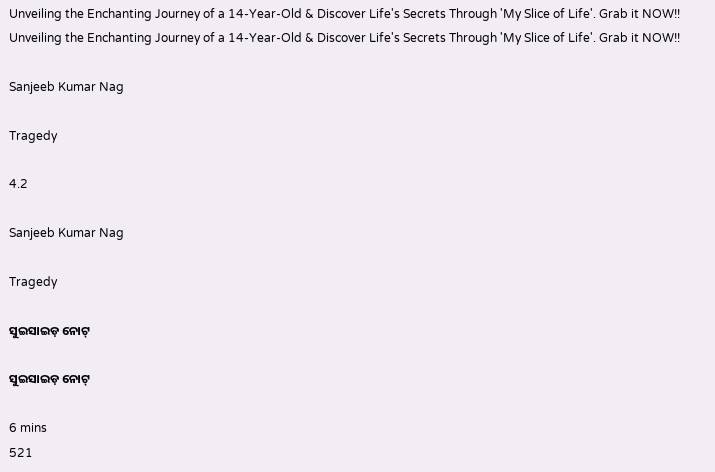Unveiling the Enchanting Journey of a 14-Year-Old & Discover Life's Secrets Through 'My Slice of Life'. Grab it NOW!!
Unveiling the Enchanting Journey of a 14-Year-Old & Discover Life's Secrets Through 'My Slice of Life'. Grab it NOW!!

Sanjeeb Kumar Nag

Tragedy

4.2

Sanjeeb Kumar Nag

Tragedy

ସୁଇସାଇଡ଼ ନୋଟ୍

ସୁଇସାଇଡ଼ ନୋଟ୍

6 mins
521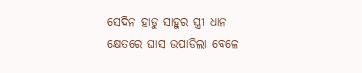ସେଦିନ ହାଡୁ ସାହୁର ସ୍ତ୍ରୀ ଧାନ କ୍ଷେତରେ ଘାସ ଉପାଡିଲା ବେଳେ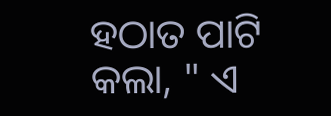ହଠାତ ପାଟି କଲା, " ଏ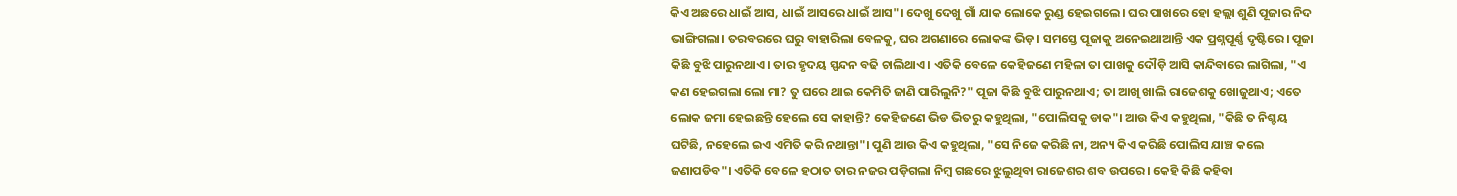କିଏ ଅଛରେ ଧାଇଁ ଆସ, ଧାଇଁ ଆସରେ ଧାଇଁ ଆସ"। ଦେଖୁ ଦେଖୁ ଗାଁ ଯାକ ଲୋକେ ରୁଣ୍ଡ ହେଇଗଲେ। ଘର ପାଖରେ ହୋ ହଲ୍ଲା ଶୁଣି ପୂଜାର ନିଦ ଭାଙ୍ଗିଗଲା। ତରବରରେ ଘରୁ ବାହାରିଲା ବେଳକୁ, ଘର ଅଗଣାରେ ଲୋକଙ୍କ ଭିଡ଼। ସମସ୍ତେ ପୂଜାକୁ ଅନେଇଥାଆନ୍ତି ଏକ ପ୍ରଶ୍ନପୂର୍ଣ୍ଣ ଦୃଷ୍ଟିରେ। ପୂଜା କିଛି ବୁଝି ପାରୁନଥାଏ। ତାର ହୃଦୟ ସ୍ପନ୍ଦନ ବଢି ଚାଲିଥାଏ। ଏତିକି ବେଳେ କେହିଜଣେ ମହିଳା ତା ପାଖକୁ ଦୌଡ଼ି ଆସି କାନ୍ଦିବାରେ ଲାଗିଲା, "ଏ କଣ ହେଇଗଲା ଲୋ ମା? ତୁ ଘରେ ଥାଇ କେମିତି ଜାଣି ପାରିଲୁନି?" ପୂଜା କିଛି ବୁଝି ପାରୁନଥାଏ; ତା ଆଖି ଖାଲି ରାଜେଶକୁ ଖୋଜୁଥାଏ; ଏତେ ଲୋକ ଜମା ହେଇଛନ୍ତି ହେଲେ ସେ କାହାନ୍ତି? କେହିଜଣେ ଭିଡ ଭିତରୁ କହୁଥିଲା, "ପୋଲିସକୁ ଡାକ"। ଆଉ କିଏ କହୁଥିଲା, "କିଛି ତ ନିଶ୍ଚୟ ଘଟିଛି, ନହେଲେ ଇଏ ଏମିତି କରି ନଥାନ୍ତା"। ପୁଣି ଆଉ କିଏ କହୁଥିଲା, "ସେ ନିଜେ କରିଛି ନା, ଅନ୍ୟ କିଏ କରିଛି ପୋଲିସ ଯାଞ୍ଚ କଲେ ଜଣାପଡିବ"। ଏତିକି ବେଳେ ହଠାତ ତାର ନଜର ପଡ଼ିଗଲା ନିମ୍ବ ଗଛରେ ଝୁଲୁଥିବା ରାଜେଶର ଶବ ଉପରେ। କେହି କିଛି କହିବା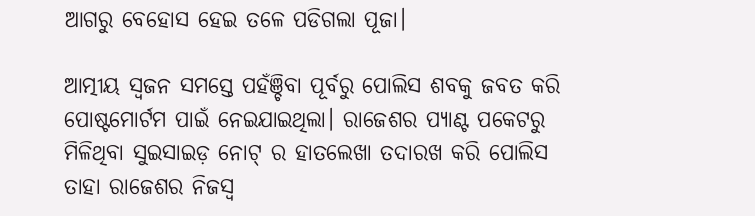ଆଗରୁ ବେହୋସ ହେଇ ତଳେ ପଡିଗଲା ପୂଜା।

ଆତ୍ମୀୟ ସ୍ୱଜନ ସମସ୍ତେ ପହଁଞ୍ଚିବା ପୂର୍ବରୁ ପୋଲିସ ଶବକୁ ଜବତ କରି ପୋଷ୍ଟମୋର୍ଟମ ପାଇଁ ନେଇଯାଇଥିଲା। ରାଜେଶର ପ୍ୟାଣ୍ଟ ପକେଟରୁ ମିଳିଥିବା ସୁଇସାଇଡ଼ ନୋଟ୍ ର ହାତଲେଖା ତଦାରଖ କରି ପୋଲିସ ତାହା ରାଜେଶର ନିଜସ୍ଵ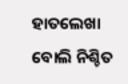ହାତଲେଖା ବୋଲି ନିଶ୍ଚିତ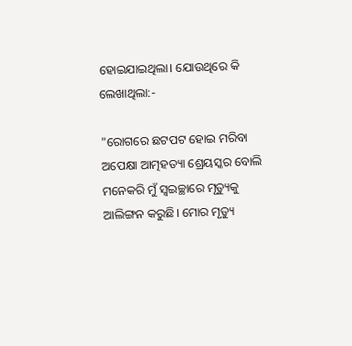ହୋଇଯାଇଥିଲା। ଯୋଉଥିରେ କି ଲେଖାଥିଲା:-

"ରୋଗରେ ଛଟପଟ ହୋଇ ମରିବା ଅପେକ୍ଷା ଆତ୍ମହତ୍ୟା ଶ୍ରେୟସ୍କର ବୋଲି ମନେକରି ମୁଁ ସ୍ୱଇଚ୍ଛାରେ ମୃତ୍ୟୁକୁ ଆଲିଙ୍ଗନ କରୁଛି। ମୋର ମୃତ୍ୟୁ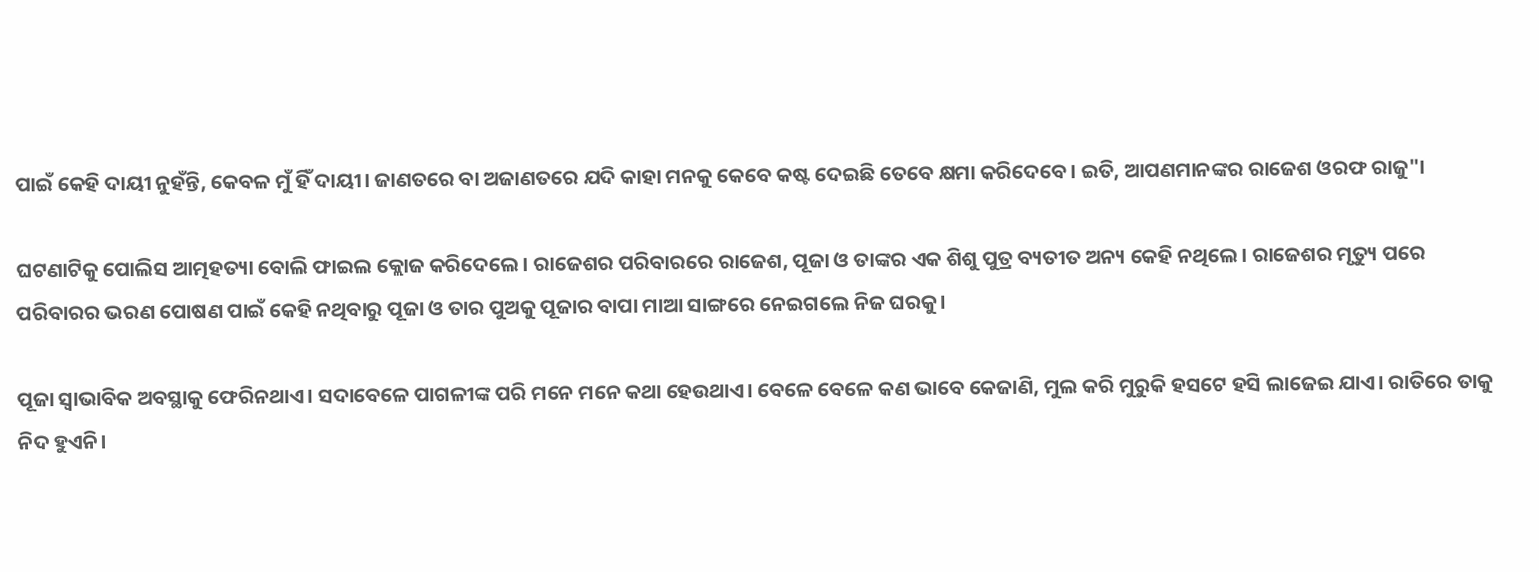ପାଇଁ କେହି ଦାୟୀ ନୁହଁନ୍ତି, କେବଳ ମୁଁ ହିଁ ଦାୟୀ। ଜାଣତରେ ବା ଅଜାଣତରେ ଯଦି କାହା ମନକୁ କେବେ କଷ୍ଟ ଦେଇଛି ତେବେ କ୍ଷମା କରିଦେବେ। ଇତି, ଆପଣମାନଙ୍କର ରାଜେଶ ଓରଫ ରାଜୁ"।

ଘଟଣାଟିକୁ ପୋଲିସ ଆତ୍ମହତ୍ୟା ବୋଲି ଫାଇଲ କ୍ଲୋଜ କରିଦେଲେ। ରାଜେଶର ପରିବାରରେ ରାଜେଶ, ପୂଜା ଓ ତାଙ୍କର ଏକ ଶିଶୁ ପୁତ୍ର ବ୍ୟତୀତ ଅନ୍ୟ କେହି ନଥିଲେ। ରାଜେଶର ମୃତ୍ୟୁ ପରେ ପରିବାରର ଭରଣ ପୋଷଣ ପାଇଁ କେହି ନଥିବାରୁ ପୂଜା ଓ ତାର ପୁଅକୁ ପୂଜାର ବାପା ମାଆ ସାଙ୍ଗରେ ନେଇଗଲେ ନିଜ ଘରକୁ।

ପୂଜା ସ୍ୱାଭାବିକ ଅବସ୍ଥାକୁ ଫେରିନଥାଏ। ସଦାବେଳେ ପାଗଳୀଙ୍କ ପରି ମନେ ମନେ କଥା ହେଉଥାଏ। ବେଳେ ବେଳେ କଣ ଭାବେ କେଜାଣି, ମୁଲ କରି ମୁରୁକି ହସଟେ ହସି ଲାଜେଇ ଯାଏ। ରାତିରେ ତାକୁ ନିଦ ହୁଏନି।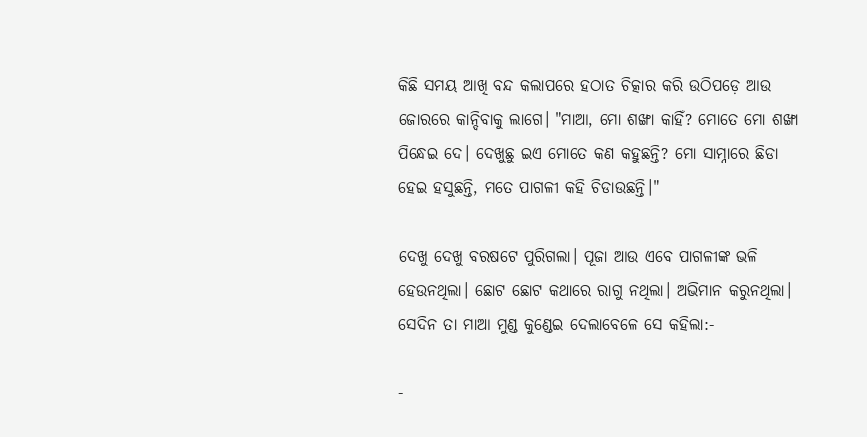କିଛି ସମୟ ଆଖି ବନ୍ଦ କଲାପରେ ହଠାତ ଚିତ୍କାର କରି ଉଠିପଡ଼େ ଆଉ ଜୋରରେ କାନ୍ଦିବାକୁ ଲାଗେ। "ମାଆ, ମୋ ଶଙ୍ଖା କାହିଁ? ମୋତେ ମୋ ଶଙ୍ଖା ପିନ୍ଧେଇ ଦେ। ଦେଖୁଛୁ ଇଏ ମୋତେ କଣ କହୁଛନ୍ତି? ମୋ ସାମ୍ନାରେ ଛିଡା ହେଇ ହସୁଛନ୍ତି, ମତେ ପାଗଳୀ କହି ଚିଡାଉଛନ୍ତି।"

ଦେଖୁ ଦେଖୁ ବରଷଟେ ପୁରିଗଲା। ପୂଜା ଆଉ ଏବେ ପାଗଳୀଙ୍କ ଭଳି ହେଉନଥିଲା। ଛୋଟ ଛୋଟ କଥାରେ ରାଗୁ ନଥିଲା। ଅଭିମାନ କରୁନଥିଲା। ସେଦିନ ତା ମାଆ ମୁଣ୍ଡ କୁଣ୍ଡେଇ ଦେଲାବେଳେ ସେ କହିଲା:-

-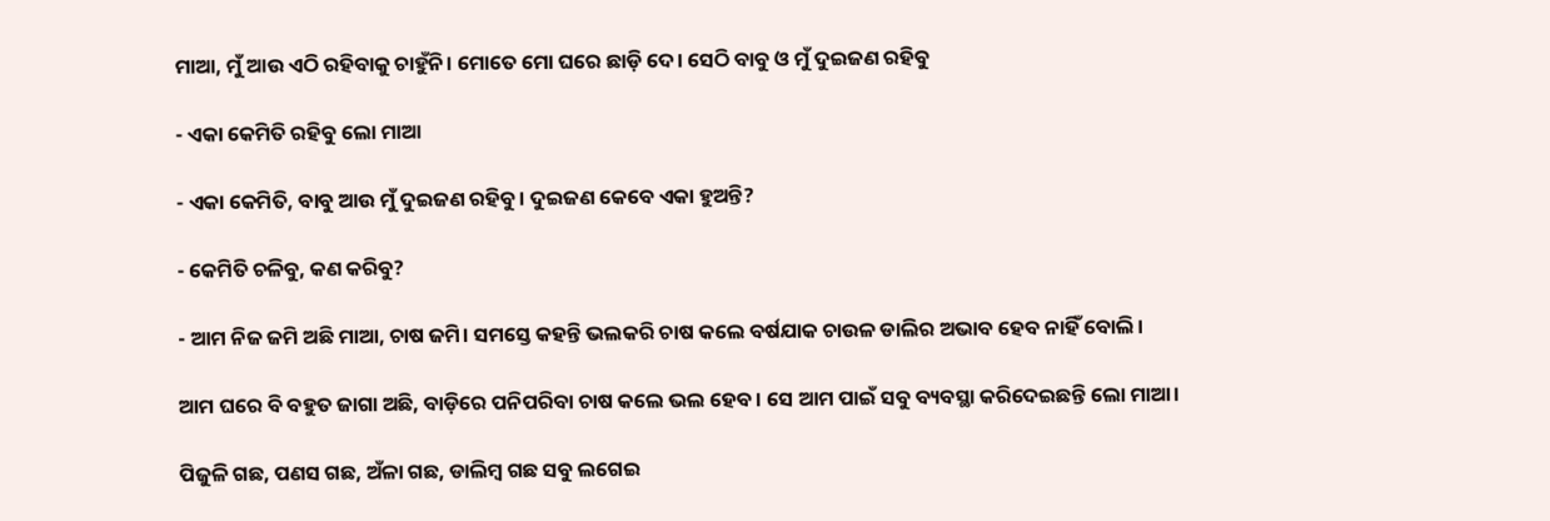ମାଆ, ମୁଁ ଆଉ ଏଠି ରହିବାକୁ ଚାହୁଁନି। ମୋତେ ମୋ ଘରେ ଛାଡ଼ି ଦେ। ସେଠି ବାବୁ ଓ ମୁଁ ଦୁଇଜଣ ରହିବୁ

- ଏକା କେମିତି ରହିବୁ ଲୋ ମାଆ

- ଏକା କେମିତି, ବାବୁ ଆଉ ମୁଁ ଦୁଇଜଣ ରହିବୁ। ଦୁଇଜଣ କେବେ ଏକା ହୁଅନ୍ତି?

- କେମିତି ଚଳିବୁ, କଣ କରିବୁ?

- ଆମ ନିଜ ଜମି ଅଛି ମାଆ, ଚାଷ ଜମି। ସମସ୍ତେ କହନ୍ତି ଭଲକରି ଚାଷ କଲେ ବର୍ଷଯାକ ଚାଉଳ ଡାଲିର ଅଭାବ ହେବ ନାହିଁ ବୋଲି।

ଆମ ଘରେ ବି ବହୁତ ଜାଗା ଅଛି, ବାଡ଼ିରେ ପନିପରିବା ଚାଷ କଲେ ଭଲ ହେବ। ସେ ଆମ ପାଇଁ ସବୁ ବ୍ୟବସ୍ଥା କରିଦେଇଛନ୍ତି ଲୋ ମାଆ।

ପିଜୁଳି ଗଛ, ପଣସ ଗଛ, ଅଁଳା ଗଛ, ଡାଲିମ୍ବ ଗଛ ସବୁ ଲଗେଇ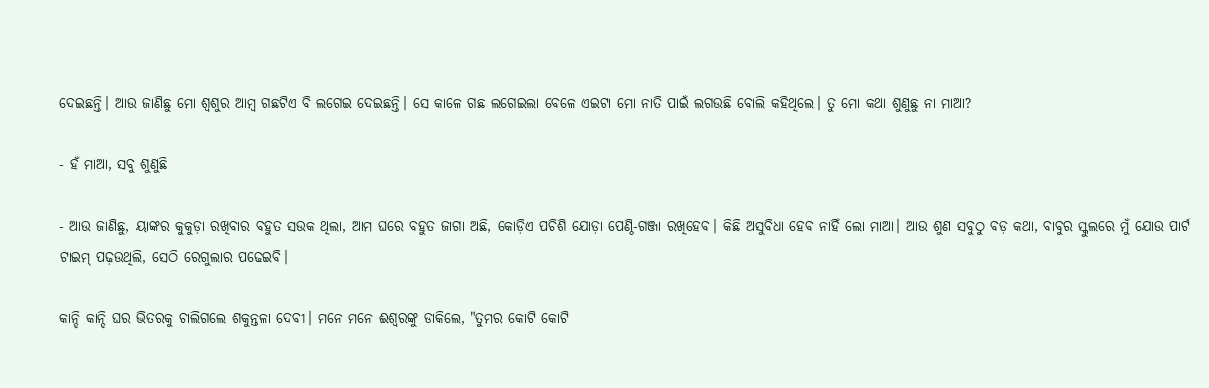ଦେଇଛନ୍ତି। ଆଉ ଜାଣିଛୁ ମୋ ଶ୍ବଶୁର ଆମ୍ବ ଗଛଟିଏ ବି ଲଗେଇ ଦେଇଛନ୍ତି। ସେ କାଳେ ଗଛ ଲଗେଇଲା ବେଳେ ଏଇଟା ମୋ ନାତି ପାଇଁ ଲଗଉଛି ବୋଲି କହିଥିଲେ। ତୁ ମୋ କଥା ଶୁଣୁଛୁ ନା ମାଆ?

- ହଁ ମାଆ, ସବୁ ଶୁଣୁଛି

- ଆଉ ଜାଣିଛୁ, ୟାଙ୍କର କୁକୁଡ଼ା ରଖିବାର ବହୁତ ସଉକ ଥିଲା, ଆମ ଘରେ ବହୁତ ଜାଗା ଅଛି, କୋଡ଼ିଏ ପଚିଶି ଯୋଡ଼ା ପେଣ୍ଠି-ଗଞ୍ଜା ରଖିହେବ। କିଛି ଅସୁବିଧା ହେବ ନାହିଁ ଲୋ ମାଆ। ଆଉ ଶୁଣ ସବୁଠୁ ବଡ଼ କଥା, ବାବୁର ସ୍କୁଲରେ ମୁଁ ଯୋଉ ପାର୍ଟ ଟାଇମ୍ ପଢ଼ଉଥିଲି, ସେଠି ରେଗୁଲାର ପଢେଇବି।

କାନ୍ଦି କାନ୍ଦି ଘର ଭିତରକୁ ଚାଲିଗଲେ ଶକୁନ୍ତଳା ଦେବୀ। ମନେ ମନେ ଈଶ୍ୱରଙ୍କୁ ଡାକିଲେ, "ତୁମର କୋଟି କୋଟି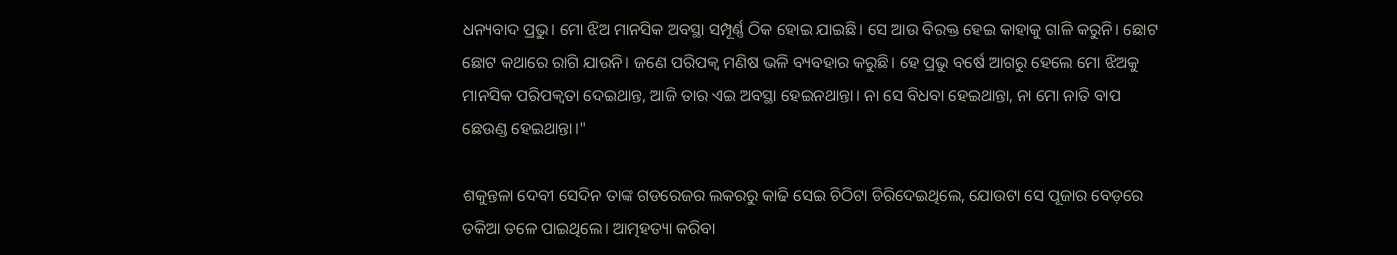ଧନ୍ୟବାଦ ପ୍ରଭୁ। ମୋ ଝିଅ ମାନସିକ ଅବସ୍ଥା ସମ୍ପୂର୍ଣ୍ଣ ଠିକ ହୋଇ ଯାଇଛି। ସେ ଆଉ ବିରକ୍ତ ହେଇ କାହାକୁ ଗାଳି କରୁନି। ଛୋଟ ଛୋଟ କଥାରେ ରାଗି ଯାଉନି। ଜଣେ ପରିପକ୍ୱ ମଣିଷ ଭଳି ବ୍ୟବହାର କରୁଛି। ହେ ପ୍ରଭୁ ବର୍ଷେ ଆଗରୁ ହେଲେ ମୋ ଝିଅକୁ ମାନସିକ ପରିପକ୍ଵତା ଦେଇଥାନ୍ତ, ଆଜି ତାର ଏଇ ଅବସ୍ଥା ହେଇନଥାନ୍ତା। ନା ସେ ବିଧବା ହେଇଥାନ୍ତା, ନା ମୋ ନାତି ବାପ ଛେଉଣ୍ଡ ହେଇଥାନ୍ତା।"

ଶକୁନ୍ତଳା ଦେବୀ ସେଦିନ ତାଙ୍କ ଗଡରେଜର ଲକରରୁ କାଢି ସେଇ ଚିଠିଟା ଚିରିଦେଇଥିଲେ, ଯୋଉଟା ସେ ପୂଜାର ବେଡ଼ରେ ତକିଆ ତଳେ ପାଇଥିଲେ। ଆତ୍ମହତ୍ୟା କରିବା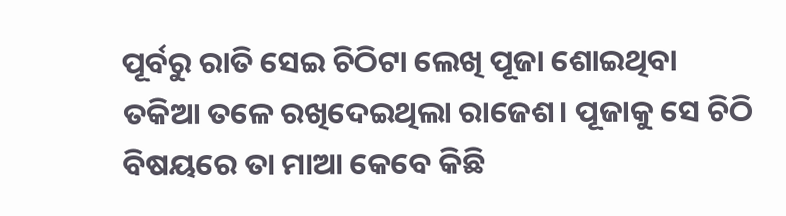ପୂର୍ବରୁ ରାତି ସେଇ ଚିଠିଟା ଲେଖି ପୂଜା ଶୋଇଥିବା ତକିଆ ତଳେ ରଖିଦେଇଥିଲା ରାଜେଶ। ପୂଜାକୁ ସେ ଚିଠି ବିଷୟରେ ତା ମାଆ କେବେ କିଛି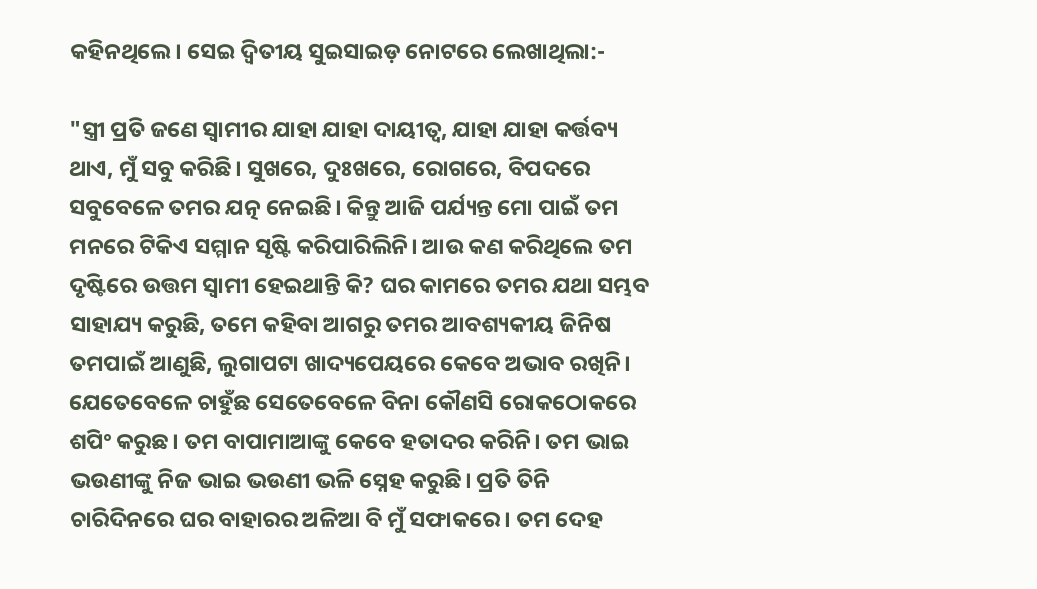କହିନଥିଲେ। ସେଇ ଦ୍ଵିତୀୟ ସୁଇସାଇଡ଼ ନୋଟରେ ଲେଖାଥିଲା:-

"ସ୍ତ୍ରୀ ପ୍ରତି ଜଣେ ସ୍ୱାମୀର ଯାହା ଯାହା ଦାୟୀତ୍ବ, ଯାହା ଯାହା କର୍ତ୍ତବ୍ୟ ଥାଏ, ମୁଁ ସବୁ କରିଛି। ସୁଖରେ, ଦୁଃଖରେ, ରୋଗରେ, ବିପଦରେ ସବୁବେଳେ ତମର ଯତ୍ନ ନେଇଛି। କିନ୍ତୁ ଆଜି ପର୍ଯ୍ୟନ୍ତ ମୋ ପାଇଁ ତମ ମନରେ ଟିକିଏ ସମ୍ମାନ ସୃଷ୍ଟି କରିପାରିଲିନି। ଆଉ କଣ କରିଥିଲେ ତମ ଦୃଷ୍ଟିରେ ଉତ୍ତମ ସ୍ୱାମୀ ହେଇଥାନ୍ତି କି? ଘର କାମରେ ତମର ଯଥା ସମ୍ଭବ ସାହାଯ୍ୟ କରୁଛି, ତମେ କହିବା ଆଗରୁ ତମର ଆବଶ୍ୟକୀୟ ଜିନିଷ ତମପାଇଁ ଆଣୁଛି, ଲୁଗାପଟା ଖାଦ୍ୟପେୟରେ କେବେ ଅଭାବ ରଖିନି। ଯେତେବେଳେ ଚାହୁଁଛ ସେତେବେଳେ ବିନା କୌଣସି ରୋକଠୋକରେ ଶପିଂ କରୁଛ। ତମ ବାପାମାଆଙ୍କୁ କେବେ ହତାଦର କରିନି। ତମ ଭାଇ ଭଉଣୀଙ୍କୁ ନିଜ ଭାଇ ଭଉଣୀ ଭଳି ସ୍ନେହ କରୁଛି। ପ୍ରତି ତିନି ଚାରିଦିନରେ ଘର ବାହାରର ଅଳିଆ ବି ମୁଁ ସଫାକରେ। ତମ ଦେହ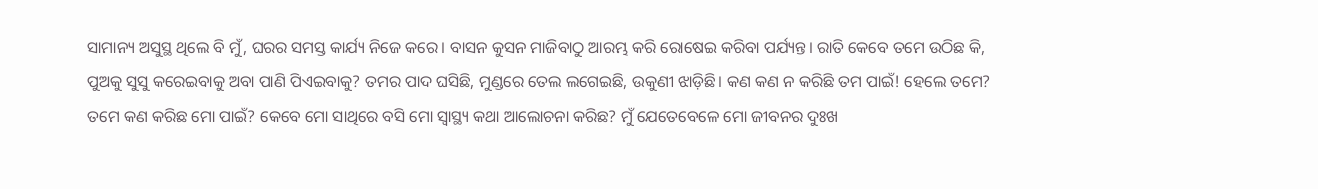ସାମାନ୍ୟ ଅସୁସ୍ଥ ଥିଲେ ବି ମୁଁ, ଘରର ସମସ୍ତ କାର୍ଯ୍ୟ ନିଜେ କରେ। ବାସନ କୁସନ ମାଜିବାଠୁ ଆରମ୍ଭ କରି ରୋଷେଇ କରିବା ପର୍ଯ୍ୟନ୍ତ। ରାତି କେବେ ତମେ ଉଠିଛ କି, ପୁଅକୁ ସୁସୁ କରେଇବାକୁ ଅବା ପାଣି ପିଏଇବାକୁ? ତମର ପାଦ ଘସିଛି, ମୁଣ୍ଡରେ ତେଲ ଲଗେଇଛି, ଉକୁଣୀ ଝାଡ଼ିଛି। କଣ କଣ ନ କରିଛି ତମ ପାଇଁ! ହେଲେ ତମେ? ତମେ କଣ କରିଛ ମୋ ପାଇଁ? କେବେ ମୋ ସାଥିରେ ବସି ମୋ ସ୍ୱାସ୍ଥ୍ୟ କଥା ଆଲୋଚନା କରିଛ? ମୁଁ ଯେତେବେଳେ ମୋ ଜୀବନର ଦୁଃଖ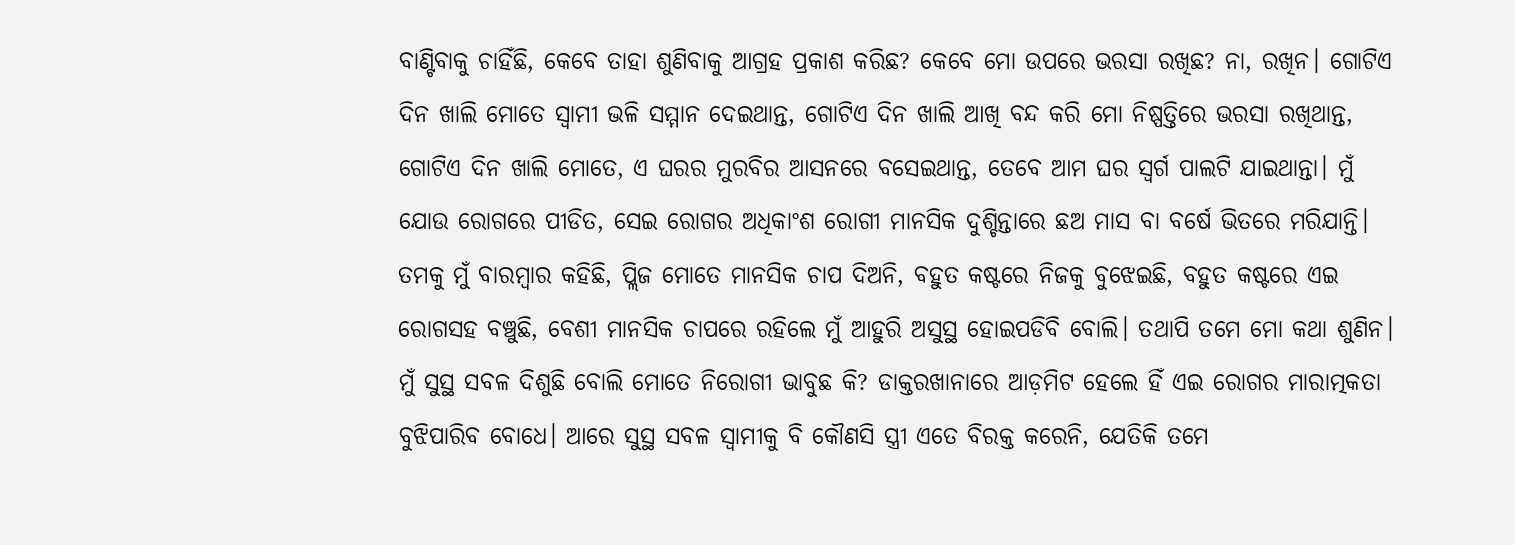ବାଣ୍ଟିବାକୁ ଚାହିଁଛି, କେବେ ତାହା ଶୁଣିବାକୁ ଆଗ୍ରହ ପ୍ରକାଶ କରିଛ? କେବେ ମୋ ଉପରେ ଭରସା ରଖିଛ? ନା, ରଖିନ। ଗୋଟିଏ ଦିନ ଖାଲି ମୋତେ ସ୍ୱାମୀ ଭଳି ସମ୍ମାନ ଦେଇଥାନ୍ତ, ଗୋଟିଏ ଦିନ ଖାଲି ଆଖି ବନ୍ଦ କରି ମୋ ନିଷ୍ପତ୍ତିରେ ଭରସା ରଖିଥାନ୍ତ, ଗୋଟିଏ ଦିନ ଖାଲି ମୋତେ, ଏ ଘରର ମୁରବିର ଆସନରେ ବସେଇଥାନ୍ତ, ତେବେ ଆମ ଘର ସ୍ୱର୍ଗ ପାଲଟି ଯାଇଥାନ୍ତା। ମୁଁ ଯୋଉ ରୋଗରେ ପୀଡିତ, ସେଇ ରୋଗର ଅଧିକାଂଶ ରୋଗୀ ମାନସିକ ଦୁଶ୍ଚିନ୍ତାରେ ଛଅ ମାସ ବା ବର୍ଷେ ଭିତରେ ମରିଯାନ୍ତି। ତମକୁ ମୁଁ ବାରମ୍ବାର କହିଛି, ପ୍ଲିଜ ମୋତେ ମାନସିକ ଚାପ ଦିଅନି, ବହୁତ କଷ୍ଟରେ ନିଜକୁ ବୁଝେଇଛି, ବହୁତ କଷ୍ଟରେ ଏଇ ରୋଗସହ ବଞ୍ଚୁଛି, ବେଶୀ ମାନସିକ ଚାପରେ ରହିଲେ ମୁଁ ଆହୁରି ଅସୁସ୍ଥ ହୋଇପଡିବି ବୋଲି। ତଥାପି ତମେ ମୋ କଥା ଶୁଣିନ। ମୁଁ ସୁସ୍ଥ ସବଳ ଦିଶୁଛି ବୋଲି ମୋତେ ନିରୋଗୀ ଭାବୁଛ କି? ଡାକ୍ତରଖାନାରେ ଆଡ଼ମିଟ ହେଲେ ହିଁ ଏଇ ରୋଗର ମାରାତ୍ମକତା ବୁଝିପାରିବ ବୋଧେ। ଆରେ ସୁସ୍ଥ ସବଳ ସ୍ୱାମୀକୁ ବି କୌଣସି ସ୍ତ୍ରୀ ଏତେ ବିରକ୍ତ କରେନି, ଯେତିକି ତମେ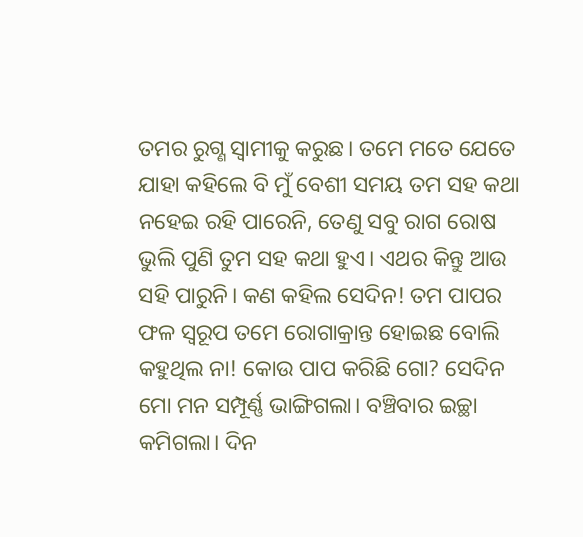ତମର ରୁଗ୍ଣ ସ୍ୱାମୀକୁ କରୁଛ। ତମେ ମତେ ଯେତେ ଯାହା କହିଲେ ବି ମୁଁ ବେଶୀ ସମୟ ତମ ସହ କଥା ନହେଇ ରହି ପାରେନି, ତେଣୁ ସବୁ ରାଗ ରୋଷ ଭୁଲି ପୁଣି ତୁମ ସହ କଥା ହୁଏ। ଏଥର କିନ୍ତୁ ଆଉ ସହି ପାରୁନି। କଣ କହିଲ ସେଦିନ! ତମ ପାପର ଫଳ ସ୍ୱରୂପ ତମେ ରୋଗାକ୍ରାନ୍ତ ହୋଇଛ ବୋଲି କହୁଥିଲ ନା! କୋଉ ପାପ କରିଛି ଗୋ? ସେଦିନ ମୋ ମନ ସମ୍ପୂର୍ଣ୍ଣ ଭାଙ୍ଗିଗଲା। ବଞ୍ଚିବାର ଇଚ୍ଛା କମିଗଲା। ଦିନ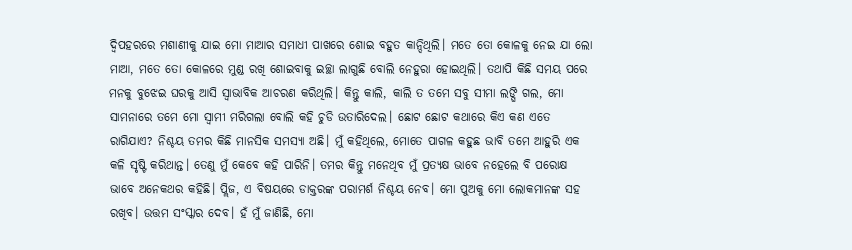ଦ୍ଵିପହରରେ ମଶାଣୀକୁ ଯାଇ ମୋ ମାଆର ସମାଧୀ ପାଖରେ ଶୋଇ ବହୁତ କାନ୍ଦିଥିଲି। ମତେ ତୋ କୋଳକୁ ନେଇ ଯା ଲୋ ମାଆ, ମତେ ତୋ କୋଳରେ ମୁଣ୍ଡ ରଖି ଶୋଇବାକୁ ଇଚ୍ଛା ଲାଗୁଛି ବୋଲି ନେହୁରା ହୋଇଥିଲି। ତଥାପି କିଛି ସମୟ ପରେ ମନକୁ ବୁଝେଇ ଘରକୁ ଆସି ସ୍ଵାଭାବିକ ଆଚରଣ କରିଥିଲି। କିନ୍ତୁ କାଲି, କାଲି ତ ତମେ ସବୁ ସୀମା ଲଙ୍ଘି ଗଲ, ମୋ ସାମନାରେ ତମେ ମୋ ସ୍ୱାମୀ ମରିଗଲା ବୋଲି କହି ଚୁଡି ଉତାରିଦେଲ। ଛୋଟ ଛୋଟ କଥାରେ କିଏ କଣ ଏତେ ରାଗିଯାଏ? ନିଶ୍ଚୟ ତମର କିଛି ମାନସିକ ସମସ୍ୟା ଅଛି। ମୁଁ କହିଥିଲେ, ମୋତେ ପାଗଳ କହୁଛ ଭାବି ତମେ ଆହୁରି ଏକ କଳି ସୃଷ୍ଟି କରିଥାନ୍ତ। ତେଣୁ ମୁଁ କେବେ କହି ପାରିନି। ତମର କିନ୍ତୁ ମନେଥିବ ମୁଁ ପ୍ରତ୍ୟକ୍ଷ ଭାବେ ନହେଲେ ବି ପରୋକ୍ଷ ଭାବେ ଅନେକଥର କହିଛି। ପ୍ଲିଜ, ଏ ବିଷୟରେ ଡାକ୍ତରଙ୍କ ପରାମର୍ଶ ନିଶ୍ଚୟ ନେବ। ମୋ ପୁଅକୁ ମୋ ଲୋକମାନଙ୍କ ସହ ରଖିବ। ଉତ୍ତମ ସଂସ୍କାର ଦେବ। ହଁ ମୁଁ ଜାଣିଛି, ମୋ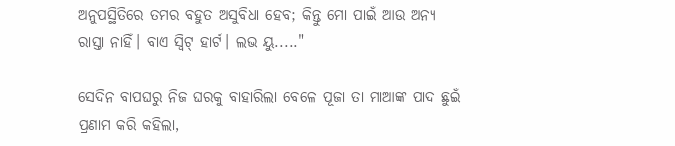ଅନୁପସ୍ଥିତିରେ ତମର ବହୁତ ଅସୁବିଧା ହେବ; କିନ୍ତୁ ମୋ ପାଇଁ ଆଉ ଅନ୍ୟ ରାସ୍ତା ନାହିଁ। ବାଏ ସ୍ୱିଟ୍ ହାର୍ଟ। ଲଭ ୟୁ....."

ସେଦିନ ବାପଘରୁ ନିଜ ଘରକୁ ବାହାରିଲା ବେଳେ ପୂଜା ତା ମାଆଙ୍କ ପାଦ ଛୁଇଁ ପ୍ରଣାମ କରି କହିଲା,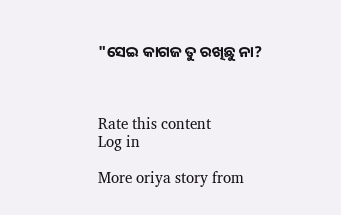"ସେଇ କାଗଜ ତୁ ରଖିଛୁ ନା?



Rate this content
Log in

More oriya story from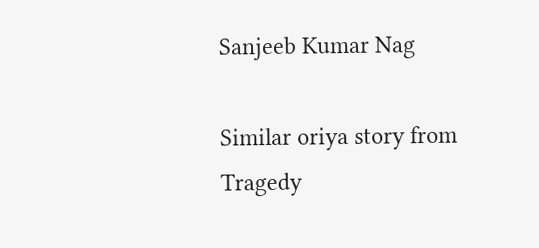Sanjeeb Kumar Nag

Similar oriya story from Tragedy